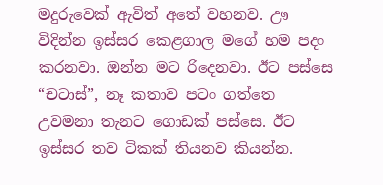මදුරුවෙක් ඇවිත් අතේ වහනව. ඌ විදින්න ඉස්සර කෙළගාල මගේ හම පදං කරනවා. ඔන්න මට රිදෙනවා. ඊට පස්සෙ “චටාස්”, නෑ කතාව පටං ගත්තෙ උවමනා තැනට ගොඩක් පස්සෙ. ඊට ඉස්සර තව ටිකක් තියනව කියන්න.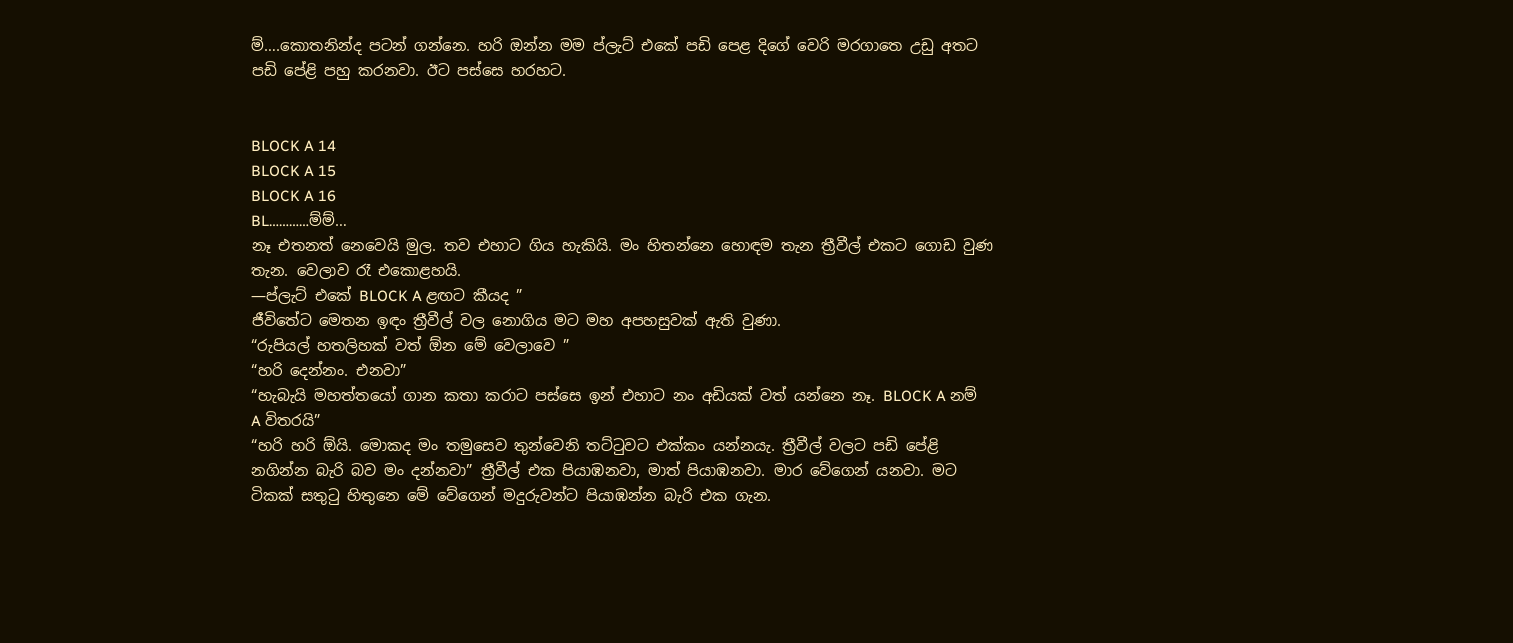ම්….කොතනින්ද පටන් ගන්නෙ. හරි ඔන්න මම ප්ලැට් එකේ පඩි පෙළ දිගේ වෙරි මරගාතෙ උඩු අතට පඩි පේළි පහු කරනවා. ඊට පස්සෙ හරහට.


BLOCK A 14
BLOCK A 15
BLOCK A 16
BL…………ම්ම්…
නෑ එතනත් නෙවෙයි මුල. තව එහාට ගිය හැකියි. මං හිතන්නෙ හොඳම තැන ත්‍රීවීල් එකට ගොඩ වුණ තැන. වෙලාව රෑ එකොළහයි.
—ප්ලැට් එකේ BLOCK A ළඟට කීයද ”
ජීවිතේට මෙතන ඉඳං ත්‍රීවීල් වල නොගිය මට මහ අපහසුවක් ඇති වුණා.
“රුපියල් හතලිහක් වත් ඕන මේ වෙලාවෙ ”
“හරි දෙන්නං. එනවා”
“හැබැයි මහත්තයෝ ගාන කතා කරාට පස්සෙ ඉන් එහාට නං අඩියක් වත් යන්නෙ නෑ. BLOCK A නම් A විතරයි”
“හරි හරි ඕයි. මොකද මං තමුසෙව තුන්වෙනි තට්ටුවට එක්කං යන්නයැ. ත්‍රීවීල් වලට පඩි පේළි නගින්න බැරි බව මං දන්නවා” ත්‍රීවීල් එක පියාඹනවා, මාත් පියාඹනවා. මාර වේගෙන් යනවා. මට ටිකක් සතුටු හිතුනෙ මේ වේගෙන් මදුරුවන්ට පියාඹන්න බැරි එක ගැන.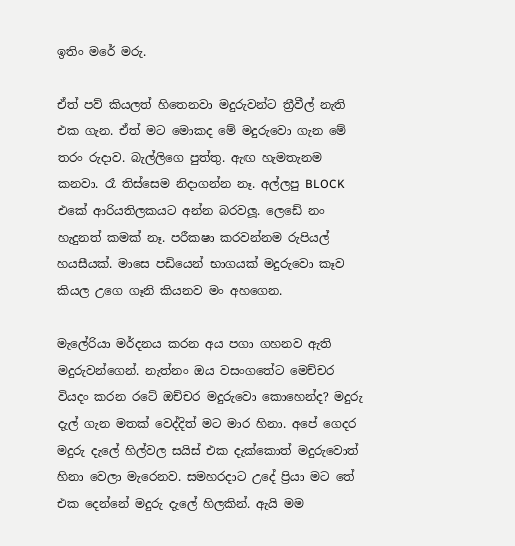ඉතිං මරේ මරු.

ඒත් පව් කියලත් හිතෙනවා මදුරුවන්ට ත්‍රීවීල් නැති එක ගැන. ඒත් මට මොකද මේ මදුරුවො ගැන මේ තරං රුදාව. බැල්ලිගෙ පුත්තු. ඇඟ හැමතැනම කනවා. රෑ තිස්සෙම නිදාගන්න නෑ. අල්ලපු BLOCK එකේ ආරියතිලකයට අන්න බරවලූ. ලෙඩේ නං හැදුනත් කමක් නෑ. පරීක‍ෂා කරවන්නම රුපියල් හයසීයක්. මාසෙ පඩියෙන් භාගයක් මදුරුවො කෑව කියල උගෙ ගෑනි කියනව මං අහගෙන.

මැලේරියා මර්දනය කරන අය පගා ගහනව ඇති මදුරුවන්ගෙන්. නැත්නං ඔය වසංගතේට මෙච්චර වියදං කරන රටේ ඔච්චර මදුරුවො කොහෙන්ද? මදුරු දැල් ගැන මතක් වෙද්දිත් මට මාර හිනා. අපේ ගෙදර මදුරු දැලේ හිල්වල සයිස් එක දැක්කොත් මදුරුවොත් හිනා වෙලා මැරෙනව. සමහරදාට උදේ ප්‍රියා මට තේ එක දෙන්නේ මදුරු දැලේ හිලකින්. ඇයි මම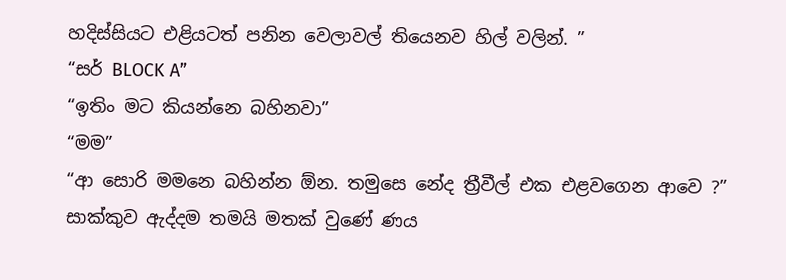හදිස්සියට එළියටත් පනින වෙලාවල් තියෙනව හිල් වලින්. ”
“සර් BLOCK A”
“ඉතිං මට කියන්නෙ බහිනවා”
“මම”
“ආ සොරි මමනෙ බහින්න ඕන. තමුසෙ නේද ත්‍රීවීල් එක එළවගෙන ආවෙ ?”
සාක්කුව ඇද්දම තමයි මතක් වුණේ ණය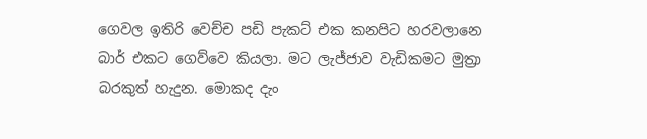ගෙවල ඉතිරි වෙච්ච පඩි පැකට් එක කනපිට හරවලානෙ බාර් එකට ගෙව්වෙ කියලා. මට ලැජ්ජාව වැඩිකමට මුත්‍රා බරකුත් හැදුන. මොකද දැං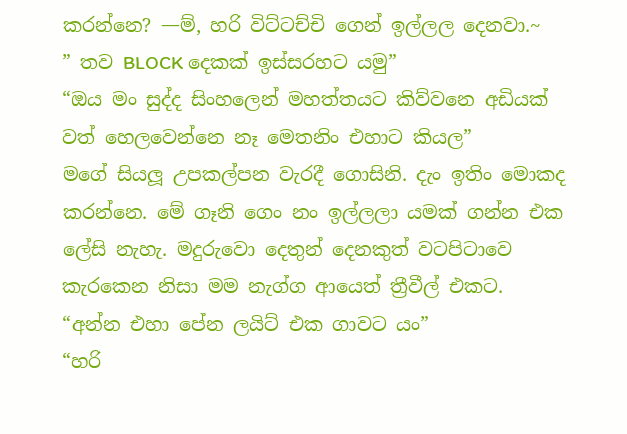කරන්නෙ? —ම්, හරි විට්ටච්චි ගෙන් ඉල්ලල දෙනවා.~
” තව BLOCK දෙකක් ඉස්සරහට යමු”
“ඔය මං සුද්ද සිංහලෙන් මහත්තයට කිව්වනෙ අඩියක් වත් හෙලවෙන්නෙ නෑ මෙතනිං එහාට කියල”
මගේ සියලූ උපකල්පන වැරදී ගොසිනි. දැං ඉතිං මොකද කරන්නෙ. මේ ගෑනි ගෙං නං ඉල්ලලා යමක් ගන්න එක ලේසි නැහැ. මදුරුවො දෙතුන් දෙනකුත් වටපිටාවෙ කැරකෙන නිසා මම නැග්ග ආයෙත් ත්‍රීවීල් එකට.
“අන්න එහා පේන ලයිට් එක ගාවට යං”
“හරි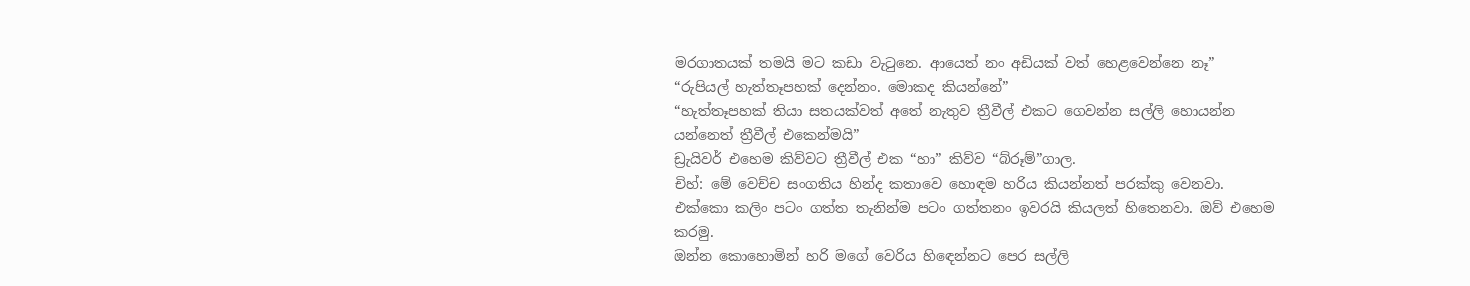මරගාතයක් තමයි මට කඩා වැටුනෙ. ආයෙත් නං අඩියක් වත් හෙළවෙන්නෙ නෑ”
“රුපියල් හැත්තෑපහක් දෙන්නං. මොකද කියන්නේ”
“හැත්තෑපහක් තියා සතයක්වත් අතේ නැතුව ත්‍රීවීල් එකට ගෙවන්න සල්ලි හොයන්න යන්නෙත් ත්‍රීවීල් එකෙන්මයි”
ඩ්‍රැයිවර් එහෙම කිව්වට ත්‍රීවීල් එක “හා” කිව්ව “බ්රූම්”ගාල.
චිහ්: මේ වෙච්ච සංගතිය හින්ද කතාවෙ හොඳම හරිය කියන්නත් පරක්කු වෙනවා. එක්කො කලිං පටං ගත්ත තැනින්ම පටං ගත්තනං ඉවරයි කියලත් හිතෙනවා. ඔව් එහෙම කරමු.
ඔන්න කොහොමින් හරි මගේ වෙරිය හිඳෙන්නට පෙර සල්ලි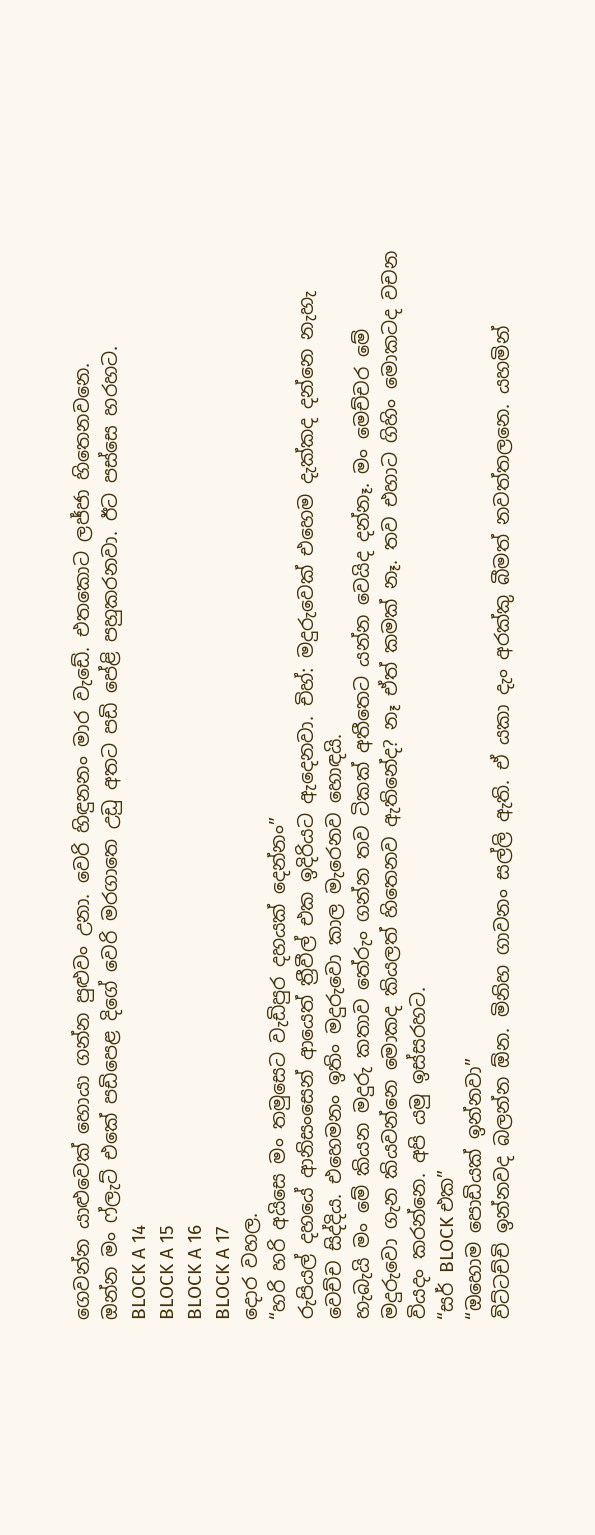ගෙවන්න යාළුවෙක් හොයා ගන්න පුළුවං උනා. වෙරි හිඳුනනං මාර වැඩේ. එතකොට ලජ්ජා හිතෙනවනෙ.
ඔන්න මං ෆ්ලැට් එකේ පඩිපෙළ දිගේ වෙරි මරගාතෙ උඩු අතට පඩි පේළි පහුකරනවා. ඊට පස්සෙ හරහට.
BLOCK A 14
BLOCK A 15
BLOCK A 16
BLOCK A 17
දොර වහල.
“හරි හරි අයිසෙ මං තමුසෙට වැඩිපුර දහයක් දෙන්නං”
රුපියල් දහයේ ආනිසංසෙන් ආයෙත් ත්‍රීවීල් එක ඉදිරියට ඇදෙනවා. චිහ්: මදුරුවෙක් එහෙම දැක්කද දන්නෙ නැහැ වෙච්ච සිද්දිය. එහෙමනං ඉතිං මදුරුවො කාල මැරෙනව හොඳයි.
හැබැයි මං මේ කියන මදුරු කතාව තේරුං ගන්න තව ටිකක් අතීතෙට යන්න වෙයිද දන්නෑ. මං මෙච්චර මේ මදුරුවො ගැන කියවන්නෙ මොකද කියලත් හිතෙනව ඇතිනේද? නෑ ඒත් කමක් නෑ. තව එහාට ගිහිං මොකටද වචන වියදං කරන්නෙ. අපි යමු ඉස්සරහට.
“සර් BLOCK එක‍”
“ඔහොම පොඩියක් ඉන්නවා”
විට්ටච්චි ඉන්නවද බලන්න ඕන. මිනිහ ගාවනං සල්ලි ඇති. ඒ යකා දැං අරක්කු බීමත් නවත්තලනෙ. යහමින්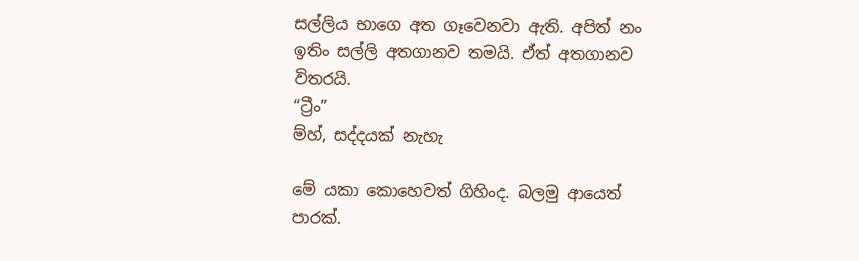සල්ලිය භාගෙ අත ගෑවෙනවා ඇති. අපිත් නං ඉතිං සල්ලි අතගානව තමයි. ඒත් අතගානව විතරයි.
“ට්‍රීං”
ම්හ්, සද්දයක් නැහැ

මේ යකා කොහෙවත් ගිහිංද. බලමු ආයෙත් පාරක්.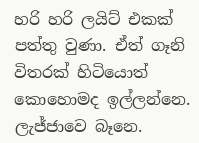හරි හරි ලයිට් එකක් පත්තු වුණා. ඒත් ගෑනි විතරක් හිටියොත් කොහොමද ඉල්ලන්නෙ. ලැජ්ජාවෙ බෑනෙ.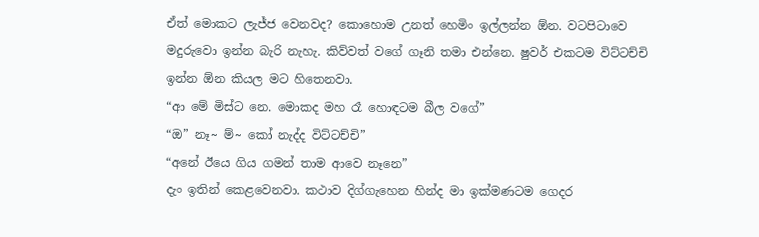ඒත් මොකට ලැජ්ජ වෙනවද? කොහොම උනත් හෙමිං ඉල්ලන්න ඕන. වටපිටාවෙ මදුරුවො ඉන්න බැරි නැහැ. කිව්වත් වගේ ගෑනි තමා එන්නෙ. ෂුවර් එකටම විට්ටච්චි ඉන්න ඕන කියල මට හිතෙනවා.
“ආ මේ මිස්ට නෙ. මොකද මහ රෑ හොඳටම බීල වගේ”
“ඔ” නෑ~ ම්~ කෝ නැද්ද විට්ටච්චි”
“අනේ ඊයෙ ගිය ගමන් තාම ආවෙ නෑනෙ”
දැං ඉතින් කෙළවෙනවා. කථාව දිග්ගැහෙන හින්ද මා ඉක්මණටම ගෙදර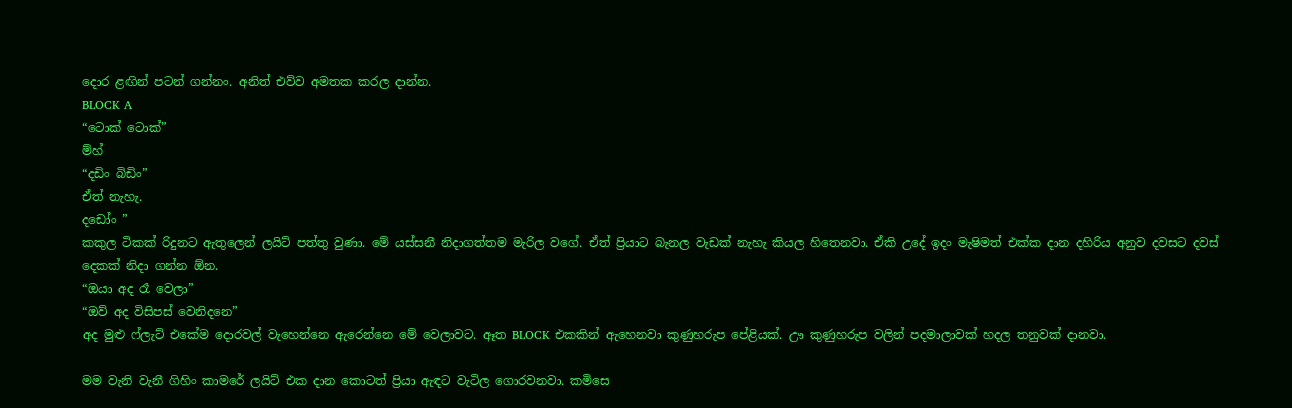දොර ළඟින් පටන් ගන්නං. අනිත් එව්ව අමතක කරල දාන්න.
BLOCK A
“ටොක් ටොක්”
ම්හ්
“දඩිං බිඩිං”
ඒත් නැහැ.
දඩෝං ”
කකුල ටිකක් රිදුනට ඇතුලෙන් ලයිට් පත්තු වුණා. මේ යස්සනී නිදාගත්තම මැරිල වගේ. ඒත් ප්‍රියාට බැනල වැඩක් නැහැ කියල හිතෙනවා. ඒකි උදේ ඉදං මැෂිමත් එක්ක දාන දහිරිය අනුව දවසට දවස් දෙකක් නිදා ගන්න ඕන.
“ඔයා අද රෑ වෙලා”
“ඔව් අද විසිපස් වෙනිදනෙ”
අද මුළු ෆ්ලැට් එකේම දොරවල් වැහෙන්නෙ ඇරෙන්නෙ මේ වෙලාවට. ඈත BLOCK එකකින් ඇහෙනවා කුණුහරුප පේළියක්. ඌ කුණුහරුප වලින් පදමාලාවක් හදල තනුවක් දානවා.

මම වැනි වැනී ගිහිං කාමරේ ලයිට් එක දාන කොටත් ප්‍රියා ඇඳට වැටිල ගොරවනවා. කමිසෙ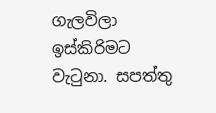ගැලවිලා ඉස්කිරිමට වැටුනා. සපත්තු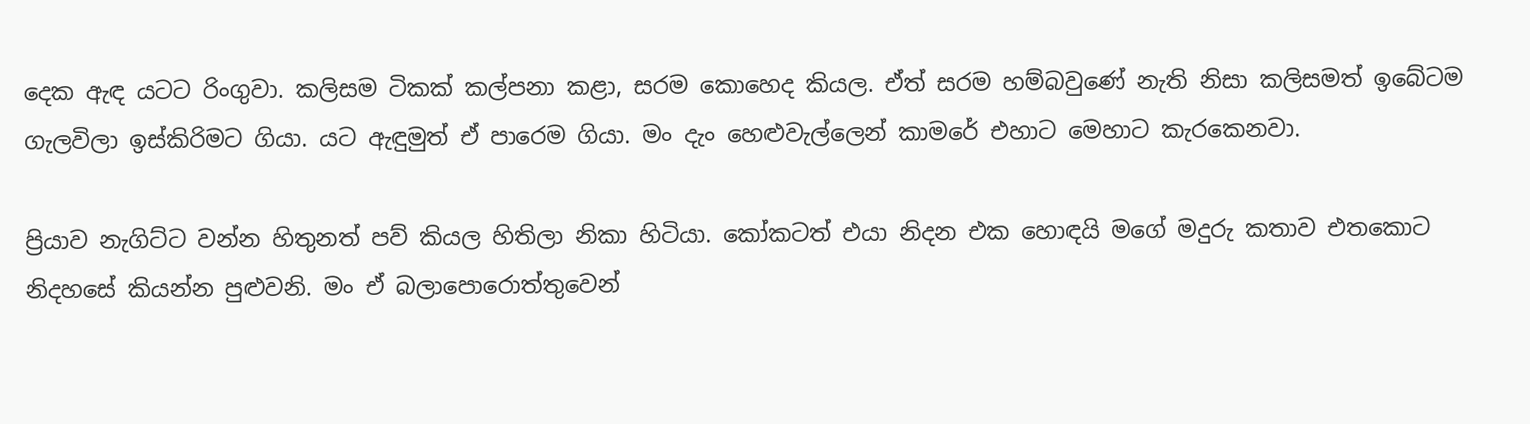දෙක ඇඳ යටට රිංගුවා. කලිසම ටිකක් කල්පනා කළා, සරම කොහෙද කියල. ඒත් සරම හම්බවුණේ නැති නිසා කලිසමත් ඉබේටම ගැලවිලා ඉස්කිරිමට ගියා. යට ඇඳුමුත් ඒ පාරෙම ගියා. මං දැං හෙළුවැල්ලෙන් කාමරේ එහාට මෙහාට කැරකෙනවා.

ප්‍රියාව නැගිට්ට වන්න හිතුනත් පව් කියල හිතිලා නිකා හිටියා. කෝකටත් එයා නිදන එක හොඳයි මගේ මදුරු කතාව එතකොට නිදහසේ කියන්න පුළුවනි. මං ඒ බලාපොරොත්තුවෙන්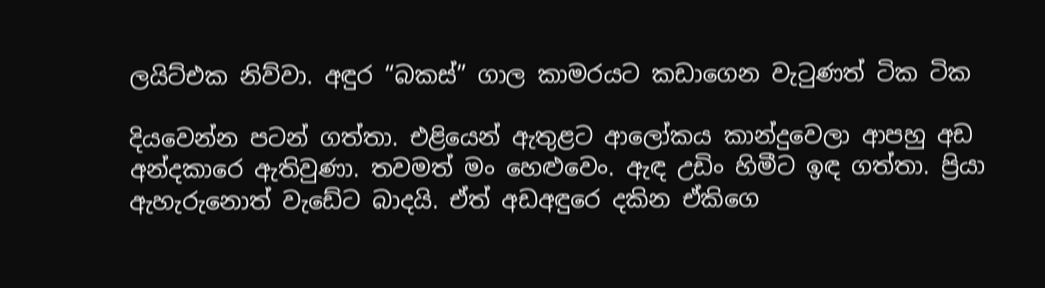ලයිට්එක නිව්වා. අඳුර “බකස්” ගාල කාමරයට කඩාගෙන වැටුණත් ටික ටික

දියවෙන්න පටන් ගත්තා. එළියෙන් ඇතුළට ආලෝකය කාන්දුවෙලා ආපහු අඩ අන්දකාරෙ ඇතිවුණා. තවමත් මං හෙළුවෙං. ඇඳ උඩිං හිමීට ඉඳ ගත්තා. ප්‍රියා ඇහැරුනොත් වැඩේට බාදයි. ඒත් අඩඅඳුරෙ දකින ඒකිගෙ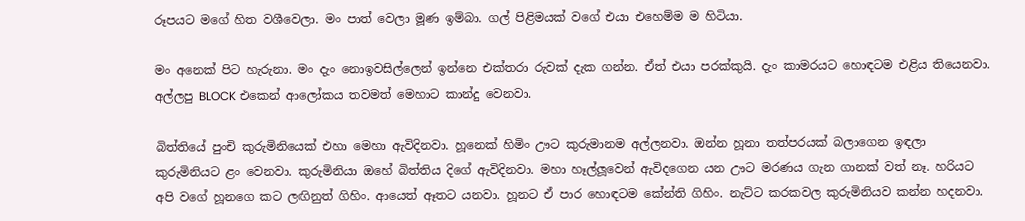රූපයට මගේ හිත වශීවෙලා. මං පාත් වෙලා මූණ ඉම්බා. ගල් පිළිමයක් වගේ එයා එහෙම්ම ම හිටියා.

මං අනෙක් පිට හැරුනා. මං දැං නොඉවසිල්ලෙන් ඉන්නෙ එක්තරා රුවක් දැක ගන්න. ඒත් එයා පරක්කුයි. දැං කාමරයට හොඳටම එළිය තියෙනවා. අල්ලපු BLOCK එකෙන් ආලෝකය තවමත් මෙහාට කාන්දු වෙනවා.

බිත්තියේ පුංචි කුරුමිනියෙක් එහා මෙහා ඇවිදිනවා. හූනෙක් හිමිං ඌට කුරුමානම අල්ලනවා. ඔන්න හූනා තත්පරයක් බලාගෙන ඉඳලා කුරුමිනියට ළං වෙනවා. කුරුමිනියා ඔහේ බිත්තිය දිගේ ඇවිදිනවා. මහා හෑල්ලූවෙන් ඇවිදගෙන යන ඌට මරණය ගැන ගානක් වත් නෑ. හරියට අපි වගේ හූනගෙ කට ලඟිනුත් ගිහිං. ආයෙත් ඈතට යනවා. හූනට ඒ පාර හොඳටම කේන්ති ගිහිං. නැට්ට කරකවල කුරුමිනියව කන්න හදනවා.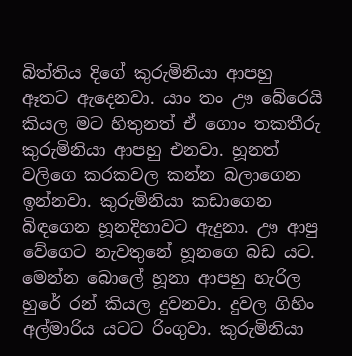බිත්තිය දිගේ කුරුමිනියා ආපහු ඈතට ඇදෙනවා. යාං තං ඌ බේරෙයි කියල මට හිතුනත් ඒ ගොං තකතීරු කුරුමිනියා ආපහු එනවා. හූනත් වලිගෙ කරකවල කන්න බලාගෙන ඉන්නවා. කුරුමිනියා කඩාගෙන බිඳගෙන හූනදිහාවට ඇදුනා. ඌ ආපු වේගෙට නැවතුනේ හූනගෙ බඩ යට. මෙන්න බොලේ හූනා ආපහු හැරිල හුරේ රන් කියල දුවනවා. දුවල ගිහිං අල්මාරිය යටට රිංගුවා. කුරුමිනියා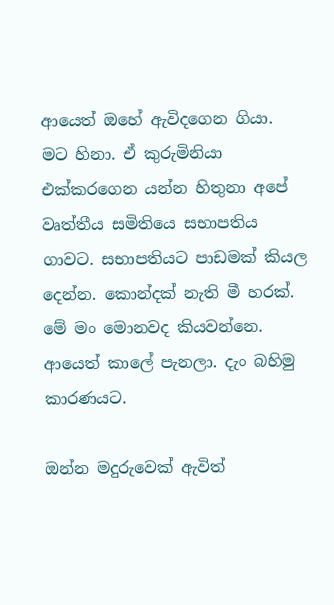ආයෙත් ඔහේ ඇවිදගෙන ගියා. මට හිනා. ඒ කුරුමිනියා එක්කරගෙන යන්න හිතුනා අපේ වෘත්තීය සමිතියෙ සභාපතිය ගාවට. සභාපතියට පාඩමක් කියල දෙන්න. කොන්දක් නැති මී හරක්.
මේ මං මොනවද කියවන්නෙ. ආයෙත් කාලේ පැනලා. දැං බහිමු කාරණයට.

ඔන්න මදුරුවෙක් ඇවිත්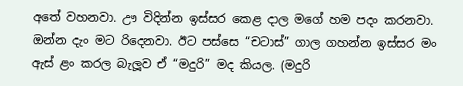අතේ වහනවා. ඌ විදින්න ඉස්සර කෙළ දාල මගේ හම පදං කරනවා. ඔන්න දැං මට රිදෙනවා. ඊට පස්සෙ “චටාස්” ගාල ගහන්න ඉස්සර මං ඇස් ළං කරල බැලූව ඒ “මදුරි” මද කියල. (මදුරි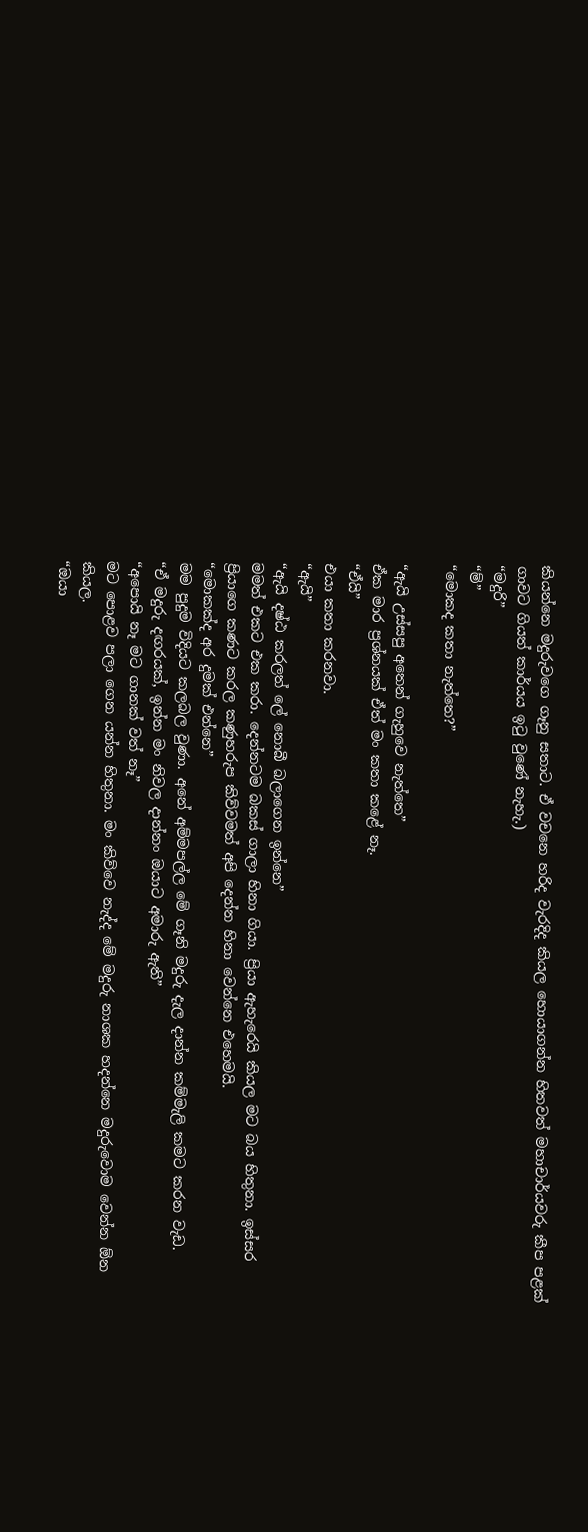කියන්නෙ මදුරුවගෙ ගෑනු සතාට. ඒ වචනෙ හරිද වැරදිද කියල හොයාගන්න හිතවත් මහාචාර්යවරු කීප පළක් ගාවට ගියත් කාර්යය ඉටු වුණේ නැහැ.)
“මදුරි”
“ම්”
“මොකද කතා නැත්තෙ?”

“ඇයි උස්සපු අතෙන් ගැහුවෙ නැත්තෙ”
ඒක මාර ප්‍රශ්නයක් ඒත් මං කතා කළේ නෑ.
“ඒයි”
එයා කතා කරනවා.
“ඇයි”
“ඇයි දෂ්ඨ කරලත් ලේ නොබී බලාගෙන ඉන්නෙ”
මමත් එකට එක කරා. දෙන්නටම බකස් ගාලා හිනා ගියා. ප්‍රියා ඇහැරෙයි කියල මට බය හිතුනා. ඉස්සර ප්‍රියාගෙ කණට කරල කණුහරුප කිව්වමත් අපි දෙන්න හිනා වෙන්නෙ එහෙමයි.
“මොකක්ද අර දුමක් එන්නෙ”
මම පුදුම විදියට කලබල වුණා. අනේ අම්මපල්ල මේ ගෑනි මදුරු දැල දාන්න කම්මැලි කමට කරන වැඩ.
“ඒ මදුරු දඟරයක්, ඉන්න මං නිවල දාන්නං ඔයාට අමාරු ඇති”
“අපොයි නෑ මට ගානක් වත් නෑ”
මට පොළව පලා ගෙන යන්න හිතුනා. මං කිව්වෙ නැද්ද මේ මදුරු නාශක හදන්නෙ මදුරුවොම වෙන්න ඕන කියල.
“ඔයා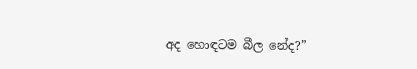අද හොඳටම බීල නේද?”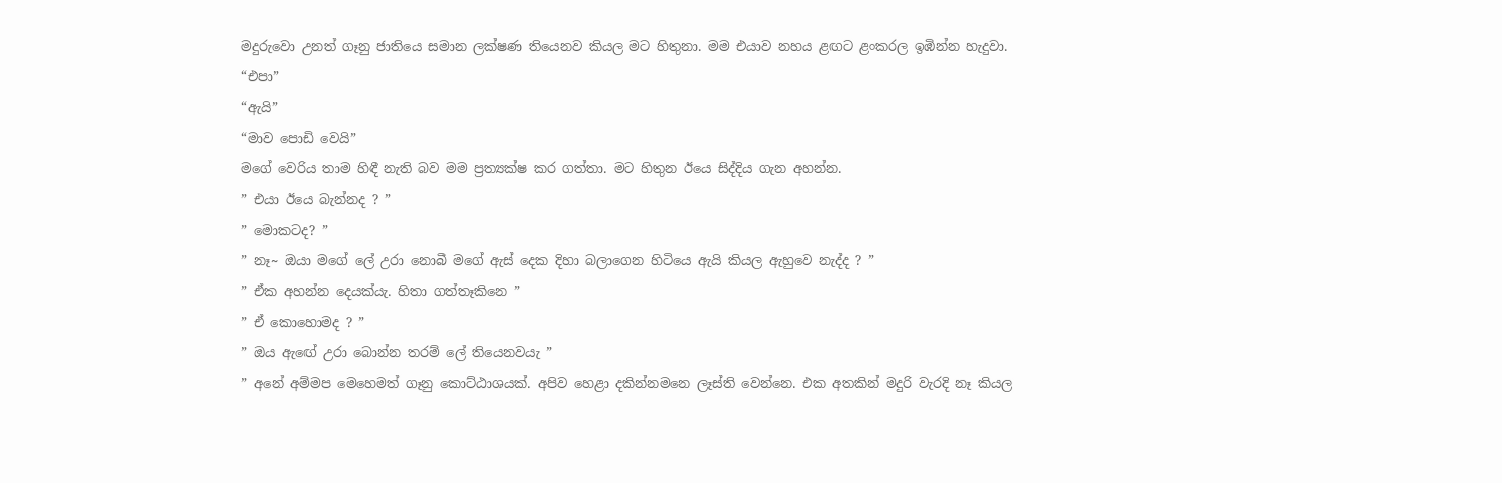මදුරුවො උනත් ගෑනු ජාතියෙ සමාන ලක්ෂණ තියෙනව කියල මට හිතුනා. මම එයාව නහය ළඟට ළංකරල ඉඹින්න හැදුවා.
“එපා”
“ඇයි”
“මාව පොඩි වෙයි”
මගේ වෙරිය තාම හිඳී නැති බව මම ප්‍රත්‍යක්ෂ කර ගත්තා. මට හිතුන ඊයෙ සිද්දිය ගැන අහන්න.
” එයා ඊයෙ බැන්නද ? ”
” මොකටද? ”
” නෑ~ ඔයා මගේ ලේ උරා නොබී මගේ ඇස් දෙක දිහා බලාගෙන හිටියෙ ඇයි කියල ඇහුවෙ නැද්ද ? ”
” ඒක අහන්න දෙයක්යැ. හිතා ගත්තෑකිනෙ ”
” ඒ කොහොමද ? ”
” ඔය ඇඟේ උරා බොන්න තරම් ලේ තියෙනවයැ ”
” අනේ අම්මප මෙහෙමත් ගෑනු කොට්ඨාශයක්. අපිව හෙළා දකින්නමනෙ ලෑස්ති වෙන්නෙ. එක අතකින් මදුරි වැරදි නෑ කියල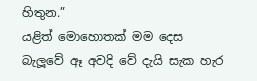හිතුන.”
යළිත් මොහොතක් මම දෙස බැලූවේ ඈ අවදි වේ දැයි සැක හැර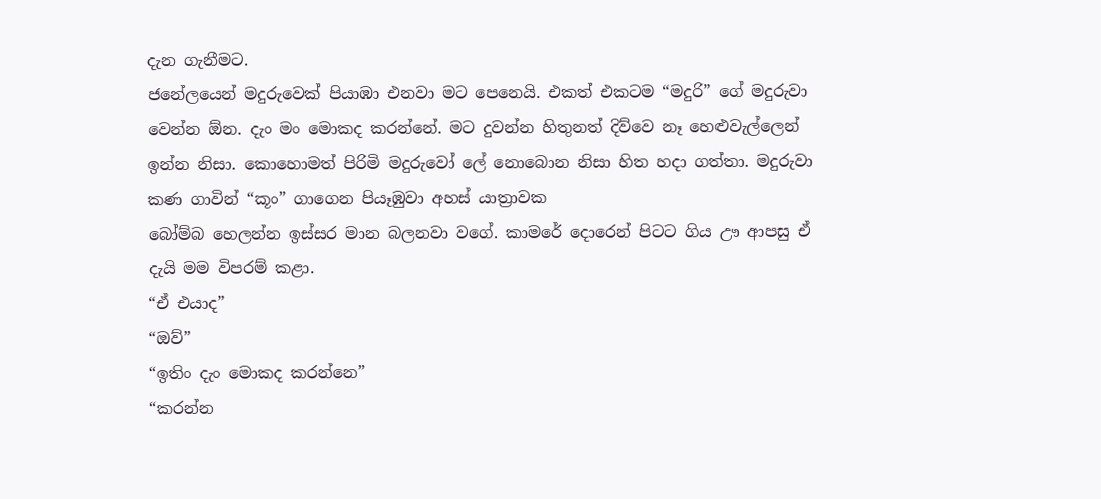දැන ගැනීමට.
ජනේලයෙන් මදුරුවෙක් පියාඹා එනවා මට පෙනෙයි. එකත් එකටම “මදුරි” ගේ මදුරුවා වෙන්න ඕන. දැං මං මොකද කරන්නේ. මට දුවන්න හිතුනත් දිව්වෙ නෑ හෙළුවැල්ලෙන් ඉන්න නිසා. කොහොමත් පිරිමි මදුරුවෝ ලේ නොබොන නිසා හිත හදා ගත්තා. මදුරුවා කණ ගාවින් “කූං” ගාගෙන පියෑඹුවා අහස් යාත්‍රාවක
බෝම්බ හෙලන්න ඉස්සර මාන බලනවා වගේ. කාමරේ දොරෙන් පිටට ගිය ඌ ආපසු ඒ දැයි මම විපරම් කළා.
“ඒ එයාද”
“ඔව්”
“ඉතිං දැං මොකද කරන්නෙ”
“කරන්න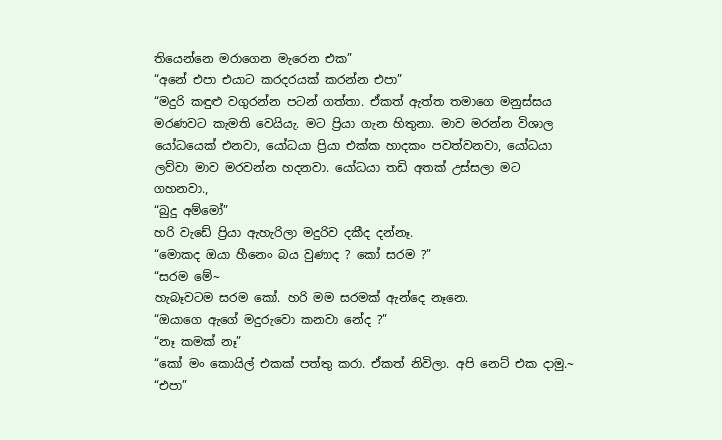තියෙන්නෙ මරාගෙන මැරෙන එක”
“අනේ එපා එයාට කරදරයක් කරන්න එපා”
“මදුරි කඳුළු වගුරන්න පටන් ගත්තා. ඒකත් ඇත්ත තමාගෙ මනුස්සය මරණවට කැමති වෙයියැ. මට ප්‍රියා ගැන හිතුනා. මාව මරන්න විශාල යෝධයෙක් එනවා, යෝධයා ප්‍රියා එක්ක හාදකං පවත්වනවා, යෝධයා ලව්වා මාව මරවන්න හදනවා. යෝධයා තඩි අතක් උස්සලා මට ගහනවා.,
“බුදු අම්මෝ”
හරි වැඩේ ප්‍රියා ඇහැරිලා මදුරිව දකීද දන්නෑ.
“මොකද ඔයා හීනෙං බය වුණාද ? කෝ සරම ?”
“සරම මේ~
හැබෑවටම සරම කෝ. හරි මම සරමක් ඇන්දෙ නෑනෙ.
“ඔයාගෙ ඇගේ මදුරුවො කනවා නේද ?”
“නෑ කමක් නෑ”
“කෝ මං කොයිල් එකක් පත්තු කරා. ඒකත් නිවිලා. අපි නෙට් එක දාමු.~
“එපා”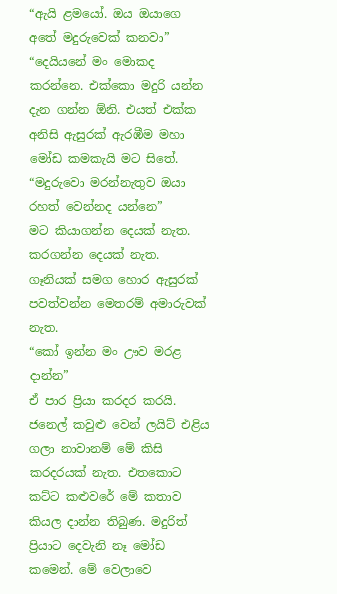“ඇයි ළමයෝ. ඔය ඔයාගෙ අතේ මදුරුවෙක් කනවා”
“දෙයියනේ මං මොකද කරන්නෙ. එක්කො මදුරි යන්න දැන ගන්න ඕනි. එයත් එක්ක අනිසි ඇසුරක් ඇරඹීම මහා මෝඩ කමකැයි මට සිතේ.
“මදුරුවො මරන්නැතුව ඔයා රහත් වෙන්නද යන්නෙ”
මට කියාගන්න දෙයක් නැත. කරගන්න දෙයක් නැත. ගෑනියක් සමග හොර ඇසුරක් පවත්වන්න මෙතරම් අමාරුවක් නැත.
“කෝ ඉන්න මං ඌව මරළ දාන්න”
ඒ පාර ප්‍රියා කරදර කරයි. ජනෙල් කවුළු වෙන් ලයිට් එළිය ගලා නාවානම් මේ කිසි කරදරයක් නැත. එතකොට කට්ට කළුවරේ මේ කතාව කියල දාන්න තිබුණ. මදුරිත් ප්‍රියාට දෙවැනි නෑ මෝඩ කමෙන්. මේ වෙලාවෙ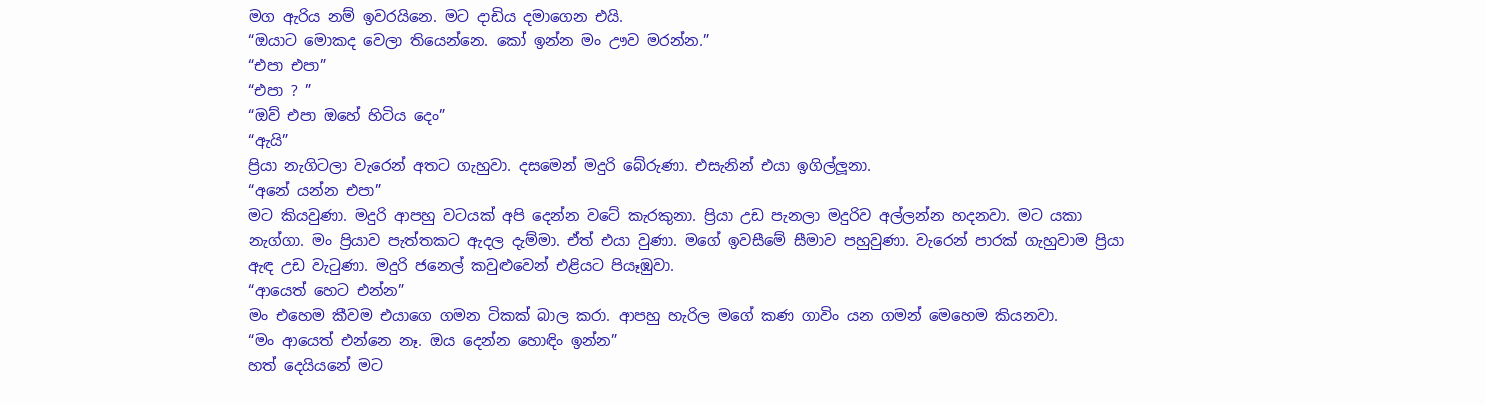මග ඇරිය නම් ඉවරයිනෙ. මට දාඩිය දමාගෙන එයි.
“ඔයාට මොකද වෙලා තියෙන්නෙ. කෝ ඉන්න මං ඌව මරන්න.”
“එපා එපා”
“එපා ? ”
“ඔව් එපා ඔහේ හිටිය දෙං”
“ඇයි”
ප්‍රියා නැගිටලා වැරෙන් අතට ගැහුවා. දසමෙන් මදුරි බේරුණා. එසැනින් එයා ඉගිල්ලූනා.
“අනේ යන්න එපා”
මට කියවුණා. මදුරි ආපහු වටයක් අපි දෙන්න වටේ කැරකුනා. ප්‍රියා උඩ පැනලා මදුරිව අල්ලන්න හදනවා. මට යකා නැග්ගා. මං ප්‍රියාව පැත්තකට ඇදල දැම්මා. ඒත් එයා වුණා. මගේ ඉවසීමේ සීමාව පහුවුණා. වැරෙන් පාරක් ගැහුවාම ප්‍රියා ඇඳ උඩ වැටුණා. මදුරි ජනෙල් කවුළුවෙන් එළියට පියෑඹුවා.
“ආයෙත් හෙට එන්න”
මං එහෙම කීවම එයාගෙ ගමන ටිකක් බාල කරා. ආපහු හැරිල මගේ කණ ගාවිං යන ගමන් මෙහෙම කියනවා.
“මං ආයෙත් එන්නෙ නෑ. ඔය දෙන්න හොඳිං ඉන්න”
හත් දෙයියනේ මට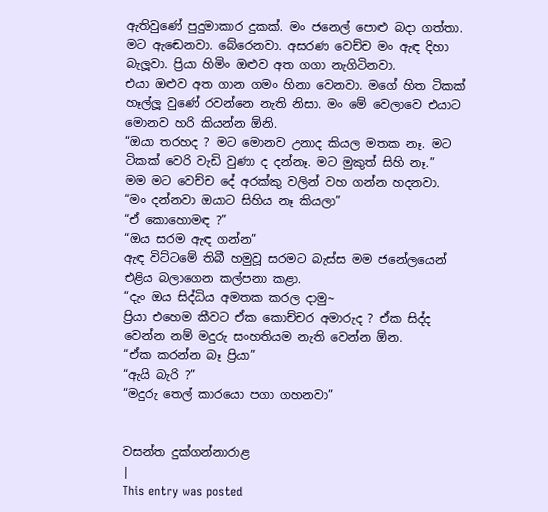ඇතිවුණේ පුදුමාකාර දුකක්. මං ජනෙල් පොළු බදා ගත්තා. මට ඇඬෙනවා. බේරෙනවා. අසරණ වෙච්ච මං ඇඳ දිහා බැලූවා. ප්‍රියා හිමිං ඔළුව අත ගගා නැගිටිනවා.
එයා ඔළුව අත ගාන ගමං හිනා වෙනවා. මගේ හිත ටිකක් හෑල්ලූ වුණේ රවන්නෙ නැති නිසා. මං මේ වෙලාවෙ එයාට මොනව හරි කියන්න ඕනි.
“ඔයා තරහද ? මට මොනව උනාද කියල මතක නෑ. මට ටිකක් වෙරි වැඩි වුණා ද දන්නෑ. මට මුකුත් සිහි නෑ.”
මම මට වෙච්ච දේ අරක්කු වලින් වහ ගන්න හදනවා.
“මං දන්නවා ඔයාට සිහිය නෑ කියලා”
“ඒ කොහොමඳ ?”
“ඔය සරම ඇඳ ගන්න”
ඇඳ විට්ටමේ තිබී හමුවූ සරමට බැස්ස මම ජනේලයෙන් එළිය බලාගෙන කල්පනා කළා.
“දැං ඔය සිද්ධිය අමතක කරල දාමු~
ප්‍රියා එහෙම කීවට ඒක කොච්චර අමාරුද ? ඒක සිද්ද වෙන්න නම් මදුරු සංහතියම නැති වෙන්න ඕන.
“ඒක කරන්න බෑ ප්‍රියා”
“ඇයි බැරි ?”
“මදුරු තෙල් කාරයො පගා ගහනවා”


වසන්ත දුක්ගන්නාරාළ
|
This entry was posted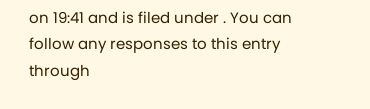on 19:41 and is filed under . You can follow any responses to this entry through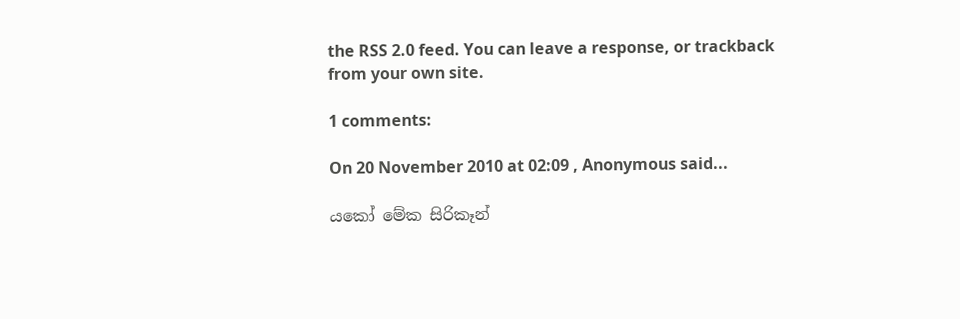the RSS 2.0 feed. You can leave a response, or trackback from your own site.

1 comments:

On 20 November 2010 at 02:09 , Anonymous said...

යකෝ මේක සිරිකෑන්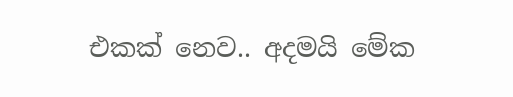එකක් නෙව.. අදමයි මේක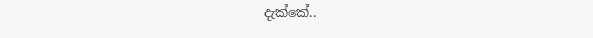දැක්කේ..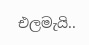එලමැයි..